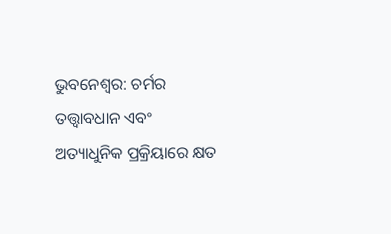ଭୁବନେଶ୍ୱର: ଚର୍ମର ତତ୍ତ୍ବାବଧାନ ଏବଂ ଅତ୍ୟାଧୁନିକ ପ୍ରକ୍ରିୟାରେ କ୍ଷତ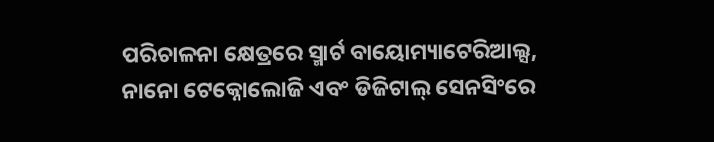ପରିଚାଳନା କ୍ଷେତ୍ରରେ ସ୍ମାର୍ଟ ବାୟୋମ୍ୟାଟେରିଆଲ୍ସ, ନାନୋ ଟେକ୍ନୋଲୋଜି ଏବଂ ଡିଜିଟାଲ୍ ସେନସିଂରେ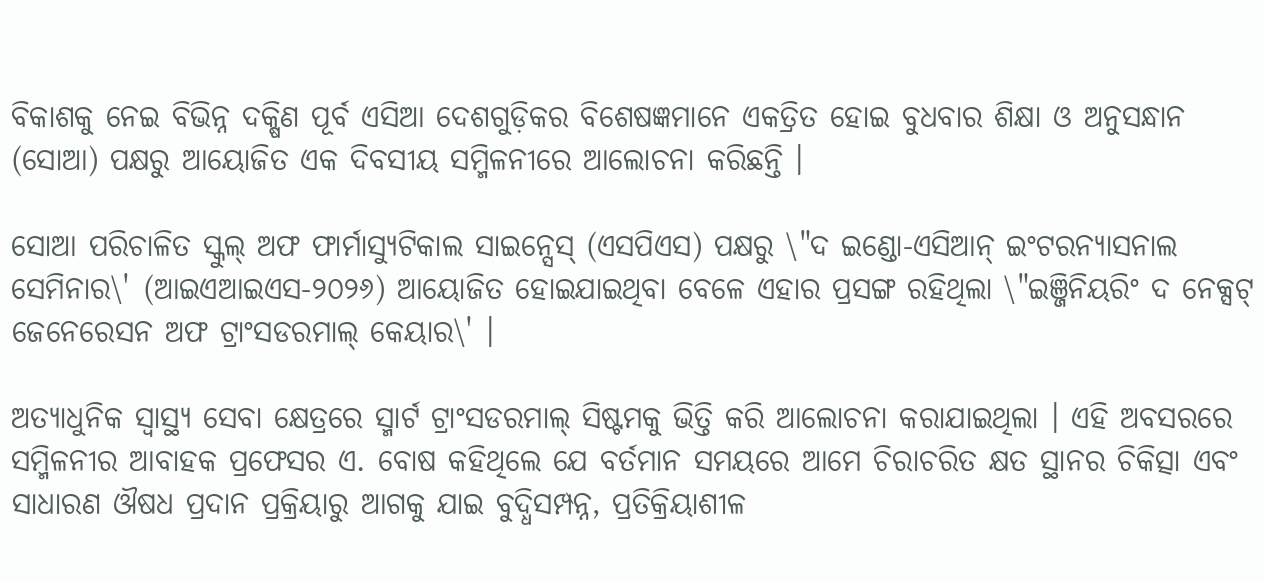ବିକାଶକୁ ନେଇ ବିଭିନ୍ନ ଦକ୍ଷିଣ ପୂର୍ବ ଏସିଆ ଦେଶଗୁଡ଼ିକର ବିଶେଷଜ୍ଞମାନେ ଏକତ୍ରିତ ହୋଇ ବୁଧବାର ଶିକ୍ଷା ଓ ଅନୁସନ୍ଧାନ (ସୋଆ) ପକ୍ଷରୁ ଆୟୋଜିତ ଏକ ଦିବସୀୟ ସମ୍ମିଳନୀରେ ଆଲୋଚନା କରିଛନ୍ତି ।

ସୋଆ ପରିଚାଳିତ ସ୍କୁଲ୍ ଅଫ ଫାର୍ମାସ୍ୟୁଟିକାଲ ସାଇନ୍ସେସ୍ (ଏସପିଏସ) ପକ୍ଷରୁ \"ଦ ଇଣ୍ଡୋ-ଏସିଆନ୍ ଇଂଟରନ୍ୟାସନାଲ ସେମିନାର\' (ଆଇଏଆଇଏସ-୨୦୨୬) ଆୟୋଜିତ ହୋଇଯାଇଥିବା ବେଳେ ଏହାର ପ୍ରସଙ୍ଗ ରହିଥିଲା \"ଇଞ୍ଜିନିୟରିଂ ଦ ନେକ୍ସଟ୍ ଜେନେରେସନ ଅଫ ଟ୍ରାଂସଡରମାଲ୍ କେୟାର\' ।

ଅତ୍ୟାଧୁନିକ ସ୍ୱାସ୍ଥ୍ୟ ସେବା କ୍ଷେତ୍ରରେ ସ୍ମାର୍ଟ ଟ୍ରାଂସଡରମାଲ୍ ସିଷ୍ଟମକୁ ଭିତ୍ତି କରି ଆଲୋଚନା କରାଯାଇଥିଲା । ଏହି ଅବସରରେ ସମ୍ମିଳନୀର ଆବାହକ ପ୍ରଫେସର ଏ. ବୋଷ କହିଥିଲେ ଯେ ବର୍ତମାନ ସମୟରେ ଆମେ ଚିରାଚରିତ କ୍ଷତ ସ୍ଥାନର ଚିକିତ୍ସା ଏବଂ ସାଧାରଣ ଔଷଧ ପ୍ରଦାନ ପ୍ରକ୍ରିୟାରୁ ଆଗକୁ ଯାଇ ବୁଦ୍ଧିସମ୍ପନ୍ନ, ପ୍ରତିକ୍ରିୟାଶୀଳ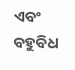ଏବଂ ବହୁବିଧ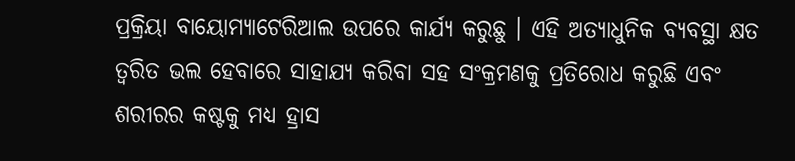ପ୍ରକ୍ରିୟା ବାୟୋମ୍ୟାଟେରିଆଲ ଉପରେ କାର୍ଯ୍ୟ କରୁଛୁ । ଏହି ଅତ୍ୟାଧୁନିକ ବ୍ୟବସ୍ଥା କ୍ଷତ ତ୍ୱରିତ ଭଲ ହେବାରେ ସାହାଯ୍ୟ କରିବା ସହ ସଂକ୍ରମଣକୁ ପ୍ରତିରୋଧ କରୁଛି ଏବଂ ଶରୀରର କଷ୍ଟକୁ ମଧ୍ୟ ହ୍ରାସ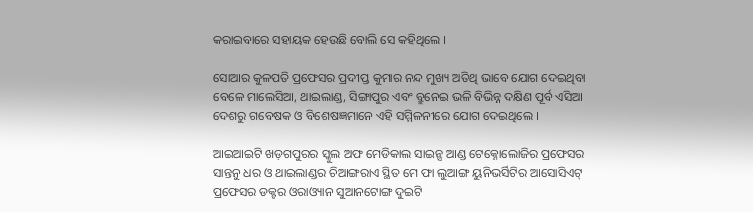କରାଇବାରେ ସହାୟକ ହେଉଛି ବୋଲି ସେ କହିଥିଲେ ।

ସୋଆର କୁଳପତି ପ୍ରଫେସର ପ୍ରଦୀପ୍ତ କୁମାର ନନ୍ଦ ମୁଖ୍ୟ ଅତିଥି ଭାବେ ଯୋଗ ଦେଇଥିବା ବେଳେ ମାଲେସିଆ, ଥାଇଲାଣ୍ଡ, ସିଙ୍ଗାପୁର ଏବଂ ବ୍ରୁନେଇ ଭଳି ବିଭିନ୍ନ ଦକ୍ଷିଣ ପୂର୍ବ ଏସିଆ ଦେଶରୁ ଗବେଷକ ଓ ବିଶେଷଜ୍ଞମାନେ ଏହି ସମ୍ମିଳନୀରେ ଯୋଗ ଦେଇଥିଲେ ।

ଆଇଆଇଟି ଖଡ଼ଗପୁରର ସ୍କୁଲ ଅଫ ମେଡିକାଲ ସାଇନ୍ସ ଆଣ୍ଡ ଟେକ୍ନୋଲୋଜିର ପ୍ରଫେସର ସାନ୍ତନୁ ଧର ଓ ଥାଇଲାଣ୍ଡର ଚିଆଙ୍ଗରାଏ ସ୍ଥିତ ମେ ଫା ଲୁଆଙ୍ଗ ୟୁନିଭର୍ସିଟିର ଆସୋସିଏଟ୍ ପ୍ରଫେସର ଡକ୍ଟର ଓରାଓ୍ୟାନ ସୁଆନଟୋଙ୍ଗ ଦୁଇଟି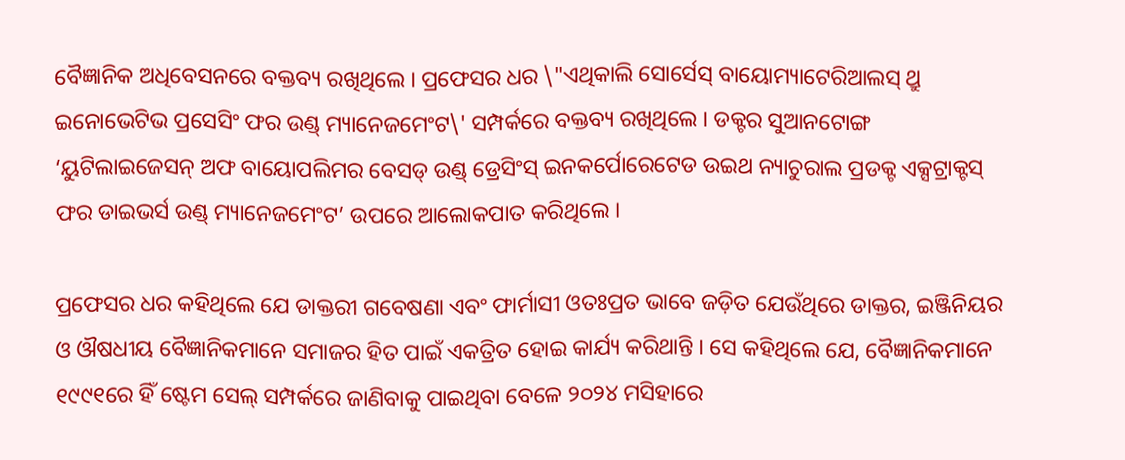ବୈଜ୍ଞାନିକ ଅଧିବେସନରେ ବକ୍ତବ୍ୟ ରଖିଥିଲେ । ପ୍ରଫେସର ଧର \"ଏଥିକାଲି ସୋର୍ସେସ୍ ବାୟୋମ୍ୟାଟେରିଆଲସ୍ ଥ୍ରୁ ଇନୋଭେଟିଭ ପ୍ରସେସିଂ ଫର ଉଣ୍ଡ୍ ମ୍ୟାନେଜମେଂଟ\' ସମ୍ପର୍କରେ ବକ୍ତବ୍ୟ ରଖିଥିଲେ । ଡକ୍ଟର ସୁଆନଟୋଙ୍ଗ ‘ୟୁଟିଲାଇଜେସନ୍ ଅଫ ବାୟୋପଲିମର ବେସଡ୍ ଉଣ୍ଡ୍ ଡ୍ରେସିଂସ୍ ଇନକର୍ପୋରେଟେଡ ଉଇଥ ନ୍ୟାଚୁରାଲ ପ୍ରଡକ୍ଟ ଏକ୍ସଟ୍ରାକ୍ଟସ୍ ଫର ଡାଇଭର୍ସ ଉଣ୍ଡ୍ ମ୍ୟାନେଜମେଂଟ’ ଉପରେ ଆଲୋକପାତ କରିଥିଲେ ।

ପ୍ରଫେସର ଧର କହିଥିଲେ ଯେ ଡାକ୍ତରୀ ଗବେଷଣା ଏବଂ ଫାର୍ମାସୀ ଓତଃପ୍ରତ ଭାବେ ଜଡ଼ିତ ଯେଉଁଥିରେ ଡାକ୍ତର, ଇଞ୍ଜିନିୟର ଓ ଔଷଧୀୟ ବୈଜ୍ଞାନିକମାନେ ସମାଜର ହିତ ପାଇଁ ଏକତ୍ରିତ ହୋଇ କାର୍ଯ୍ୟ କରିଥାନ୍ତି । ସେ କହିଥିଲେ ଯେ, ବୈଜ୍ଞାନିକମାନେ ୧୯୯୧ରେ ହିଁ ଷ୍ଟେମ ସେଲ୍ ସମ୍ପର୍କରେ ଜାଣିବାକୁ ପାଇଥିବା ବେଳେ ୨୦୨୪ ମସିହାରେ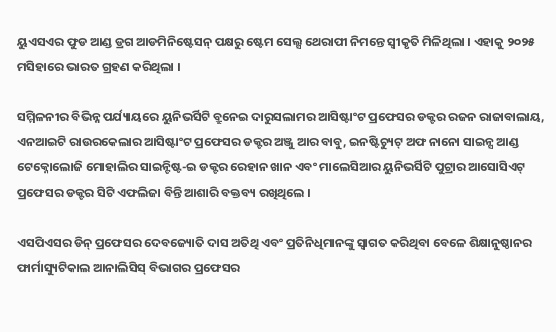ୟୁଏସଏର ଫୁଡ ଆଣ୍ଡ ଡ୍ରଗ ଆଡମିନିଷ୍ଟେସନ୍ ପକ୍ଷରୁ ଷ୍ଟେମ ସେଲ୍ସ ଥେରାପୀ ନିମନ୍ତେ ସ୍ୱୀକୃତି ମିଳିଥିଲା । ଏହାକୁ ୨୦୨୫ ମସିହାରେ ଭାରତ ଗ୍ରହଣ କରିଥିଲା ।

ସମ୍ମିଳନୀର ବିଭିନ୍ନ ପର୍ଯ୍ୟାୟରେ ୟୁନିଭର୍ସିଟି ବ୍ରୁନେଇ ଦାରୁସଲାମର ଆସିଷ୍ଟାଂଟ ପ୍ରଫେସର ଡକ୍ଟର ରଜନ ରାଜାବାଲାୟ, ଏନଆଇଟି ରାଉରକେଲାର ଆସିଷ୍ଟାଂଟ ପ୍ରଫେସର ଡକ୍ଟର ଅଞ୍ଜୁ ଆର ବାବୁ, ଇନଷ୍ଟିଚ୍ୟୁଟ୍ ଅଫ ନାନୋ ସାଇନ୍ସ ଆଣ୍ଡ ଟେକ୍ନୋଲୋଜି ମୋହାଲିର ସାଇନ୍ଟିଷ୍ଟ-ଇ ଡକ୍ଟର ରେହାନ ଖାନ ଏବଂ ମାଲେସିଆର ୟୁନିଭର୍ସିଟି ପୁଟ୍ରାର ଆସୋସିଏଟ୍ ପ୍ରଫେସର ଡକ୍ଟର ସିଟି ଏଫଲିଜା ବିନ୍ତି ଆଶାରି ବକ୍ତବ୍ୟ ରଖିଥିଲେ ।

ଏସପିଏସର ଡିନ୍ ପ୍ରଫେସର ଦେବଜ୍ୟୋତି ଦାସ ଅତିଥି ଏବଂ ପ୍ରତିନିଧିମାନଙ୍କୁ ସ୍ୱାଗତ କରିଥିବା ବେଳେ ଶିକ୍ଷାନୁଷ୍ଠାନର ଫାର୍ମାସ୍ୟୁଟିକାଲ ଆନାଲିସିସ୍ ବିଭାଗର ପ୍ରଫେସର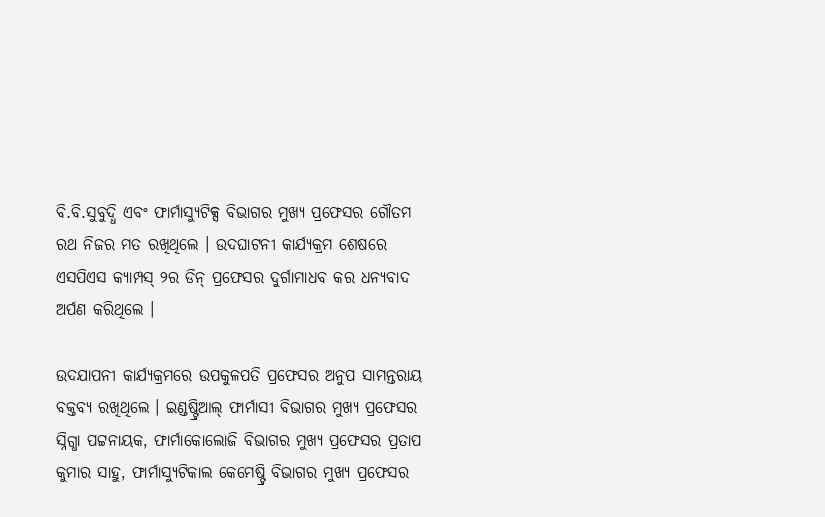ବି.ବି.ସୁବୁଦ୍ଧି ଏବଂ ଫାର୍ମାସ୍ୟୁଟିକ୍ସ ବିଭାଗର ମୁଖ୍ୟ ପ୍ରଫେସର ଗୌତମ ରଥ ନିଜର ମତ ରଖିଥିଲେ । ଉଦଘାଟନୀ କାର୍ଯ୍ୟକ୍ରମ ଶେଷରେ ଏସପିଏସ କ୍ୟାମ୍ପସ୍ ୨ର ଡିନ୍ ପ୍ରଫେସର ଦୁର୍ଗାମାଧବ କର ଧନ୍ୟବାଦ ଅର୍ପଣ କରିଥିଲେ ।

ଉଦଯାପନୀ କାର୍ଯ୍ୟକ୍ରମରେ ଉପକୁଳପତି ପ୍ରଫେସର ଅନୁପ ସାମନ୍ତରାୟ ବକ୍ତବ୍ୟ ରଖିଥିଲେ । ଇଣ୍ଡଷ୍ଟ୍ରିଆଲ୍ ଫାର୍ମାସୀ ବିଭାଗର ମୁଖ୍ୟ ପ୍ରଫେସର ସ୍ନିଗ୍ଧା ପଟ୍ଟନାୟକ, ଫାର୍ମାକୋଲୋଜି ବିଭାଗର ମୁଖ୍ୟ ପ୍ରଫେସର ପ୍ରତାପ କୁମାର ସାହୁ, ଫାର୍ମାସ୍ୟୁଟିକାଲ କେମେଷ୍ଟ୍ରି ବିଭାଗର ମୁଖ୍ୟ ପ୍ରଫେସର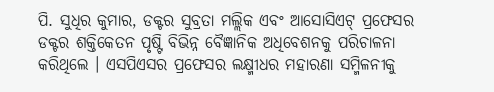ପି. ସୁଧିର କୁମାର, ଡକ୍ଟର ସୁବ୍ରତା ମଲ୍ଲିକ ଏବଂ ଆସୋସିଏଟ୍ ପ୍ରଫେସର ଡକ୍ଟର ଶକ୍ତିକେତନ ପୃଷ୍ଟି ବିଭିନ୍ନ ବୈଜ୍ଞାନିକ ଅଧିବେଶନକୁ ପରିଚାଳନା କରିଥିଲେ । ଏସପିଏସର ପ୍ରଫେସର ଲକ୍ଷ୍ମୀଧର ମହାରଣା ସମ୍ମିଳନୀକୁ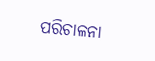ପରିଚାଳନା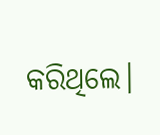କରିଥିଲେ।